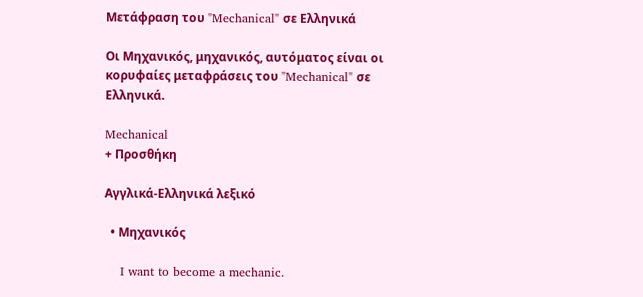Μετάφραση του "Mechanical" σε Ελληνικά

Οι Μηχανικός, μηχανικός, αυτόματος είναι οι κορυφαίες μεταφράσεις του "Mechanical" σε Ελληνικά.

Mechanical
+ Προσθήκη

Αγγλικά-Ελληνικά λεξικό

  • Μηχανικός

    I want to become a mechanic.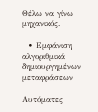Θέλω να γίνω μηχανικός.

  • Εμφάνιση αλγοριθμικά δημιουργημένων μεταφράσεων

Αυτόματες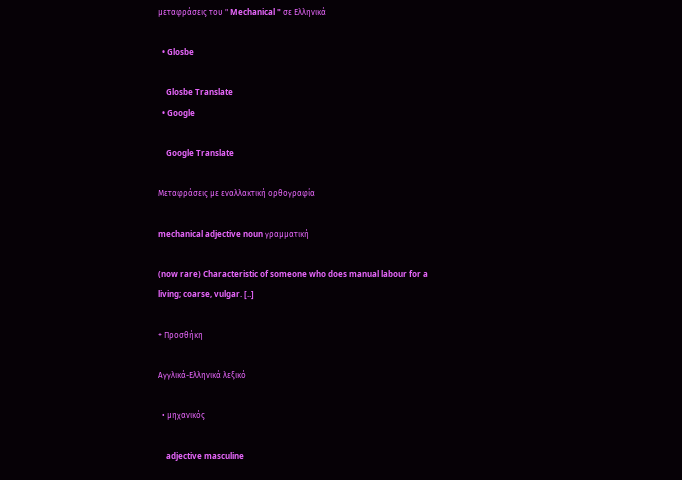μεταφράσεις του " Mechanical " σε Ελληνικά

  • Glosbe

    Glosbe Translate
  • Google

    Google Translate

Μεταφράσεις με εναλλακτική ορθογραφία

mechanical adjective noun γραμματική

(now rare) Characteristic of someone who does manual labour for a living; coarse, vulgar. [..]

+ Προσθήκη

Αγγλικά-Ελληνικά λεξικό

  • μηχανικός

    adjective masculine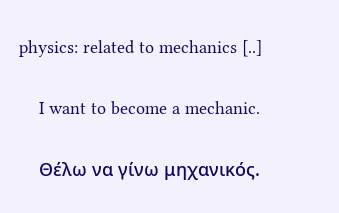physics: related to mechanics [..]

    I want to become a mechanic.

    Θέλω να γίνω μηχανικός.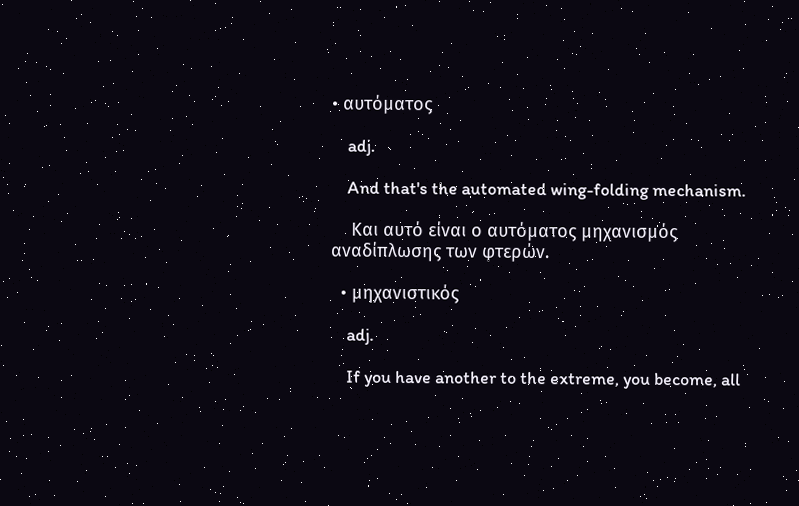• αυτόματος

    adj.

    And that's the automated wing-folding mechanism.

    Και αυτό είναι ο αυτόματος μηχανισμός αναδίπλωσης των φτερών.

  • μηχανιστικός

    adj.

    If you have another to the extreme, you become, all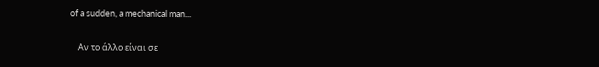of a sudden, a mechanical man...

    Αν το άλλο είναι σε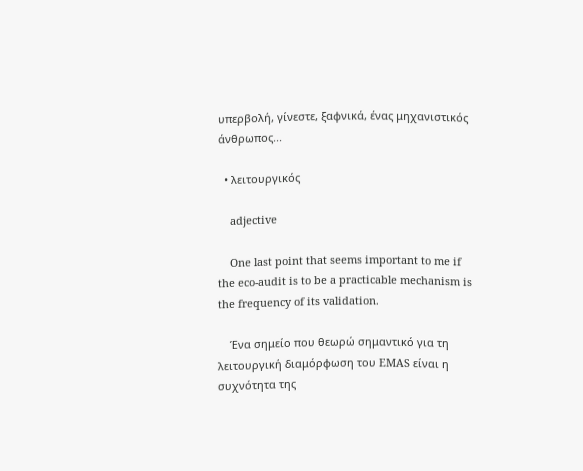υπερβολή, γίνεστε, ξαφνικά, ένας μηχανιστικός άνθρωπος...

  • λειτουργικός

    adjective

    One last point that seems important to me if the eco-audit is to be a practicable mechanism is the frequency of its validation.

    Ένα σημείο που θεωρώ σημαντικό για τη λειτουργική διαμόρφωση του EMAS είναι η συχνότητα της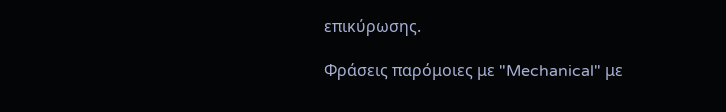επικύρωσης.

Φράσεις παρόμοιες με "Mechanical" με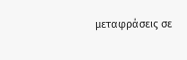μεταφράσεις σε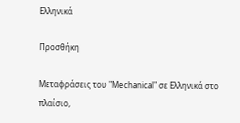Ελληνικά

Προσθήκη

Μεταφράσεις του "Mechanical" σε Ελληνικά στο πλαίσιο,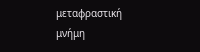μεταφραστική μνήμη